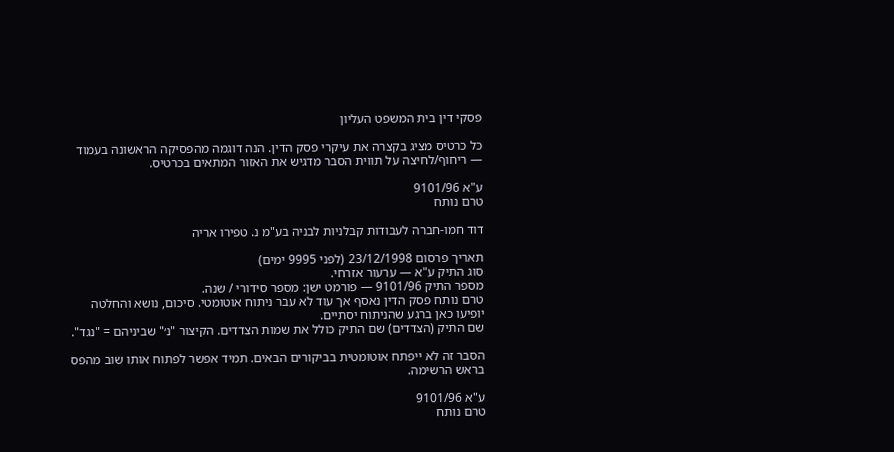פסקי דין בית המשפט העליון

כל כרטיס מציג בקצרה את עיקרי פסק הדין. הנה דוגמה מהפסיקה הראשונה בעמוד — ריחוף/לחיצה על תווית הסבר מדגיש את האזור המתאים בכרטיס.

ע"א 9101/96
טרם נותח

דוד חמו-חברה לעבודות קבלניות לבניה בע"מ נ. טפירו אריה

תאריך פרסום 23/12/1998 (לפני 9995 ימים)
סוג התיק ע"א — ערעור אזרחי.
מספר התיק 9101/96 — פורמט ישן: מספר סידורי / שנה.
טרם נותח פסק הדין נאסף אך עוד לא עבר ניתוח אוטומטי. סיכום, נושא והחלטה יופיעו כאן ברגע שהניתוח יסתיים.
שם התיק (הצדדים) שם התיק כולל את שמות הצדדים. הקיצור "נ׳" שביניהם = "נגד".

הסבר זה לא ייפתח אוטומטית בביקורים הבאים. תמיד אפשר לפתוח אותו שוב מהפס בראש הרשימה.

ע"א 9101/96
טרם נותח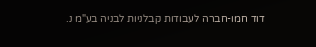דוד חמו-חברה לעבודות קבלניות לבניה בע"מ נ.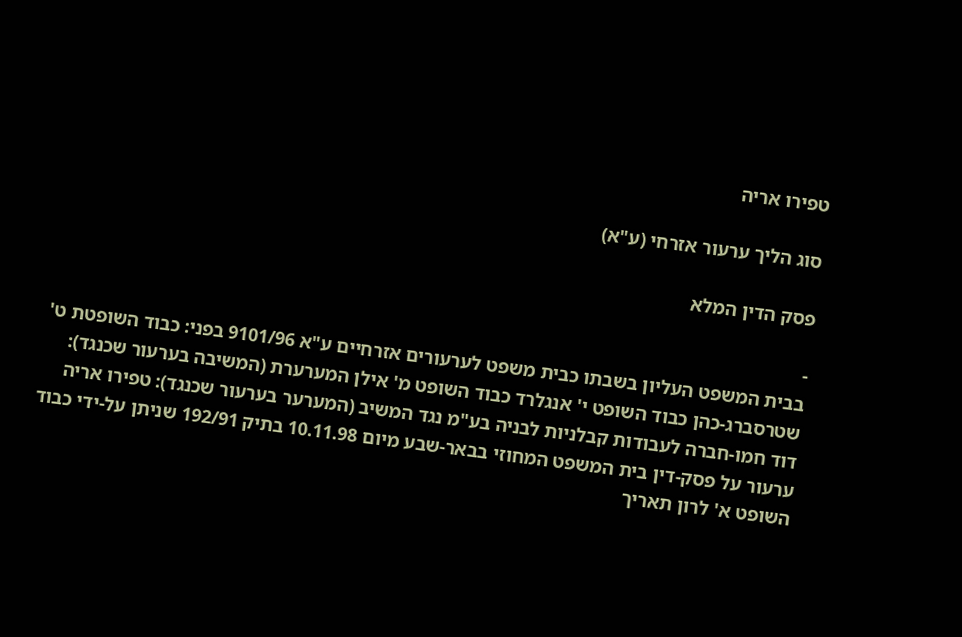טפירו אריה

סוג הליך ערעור אזרחי (ע"א)

פסק הדין המלא

-
בבית המשפט העליון בשבתו כבית משפט לערעורים אזרחיים ע"א 9101/96 בפני: כבוד השופטת ט' שטרסברג-כהן כבוד השופט י' אנגלרד כבוד השופט מ' אילן המערערת (המשיבה בערעור שכנגד): דוד חמו-חברה לעבודות קבלניות לבניה בע"מ נגד המשיב (המערער בערעור שכנגד): טפירו אריה ערעור על פסק-דין בית המשפט המחוזי בבאר-שבע מיום 10.11.98 בתיק 192/91 שניתן על-ידי כבוד השופט א' לרון תאריך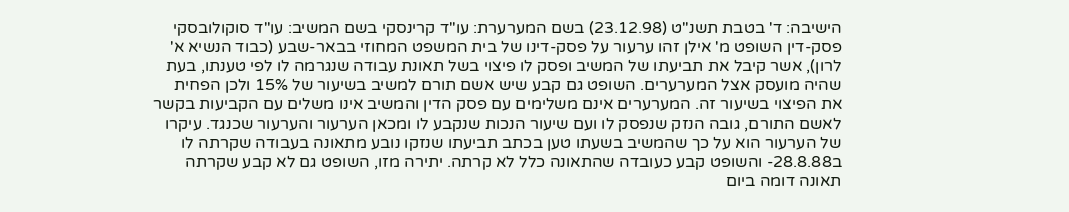הישיבה: ד' בטבת תשנ"ט (23.12.98) בשם המערערת: עו"ד קרינסקי בשם המשיב: עו"ד סוקולובסקי פסק-דין השופט מ' אילן זהו ערעור על פסק-דינו של בית המשפט המחוזי בבאר-שבע (כבוד הנשיא א' לרון), אשר קיבל את תביעתו של המשיב ופסק לו פיצוי בשל תאונת עבודה שנגרמה לו לפי טענתו, בעת שהיה מועסק אצל המערערים. השופט גם קבע שיש אשם תורם למשיב בשיעור של 15% ולכן הפחית את הפיצוי בשיעור זה. המערערים אינם משלימים עם פסק הדין והמשיב אינו משלים עם הקביעות בקשר לאשם התורם, גובה הנזק שנפסק לו ועם שיעור הנכות שנקבע לו ומכאן הערעור והערעור שכנגד. עיקרו של הערעור הוא על כך שהמשיב בשעתו טען בכתב תביעתו שנזקו נובע מתאונה בעבודה שקרתה לו ב28.8.88- והשופט קבע כעובדה שהתאונה כלל לא קרתה. יתירה מזו, השופט גם לא קבע שקרתה תאונה דומה ביום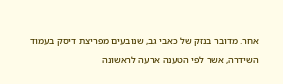אחר. מדובר בנזק של כאבי גב, שנובעים מפריצת דיסק בעמוד השידרה, אשר לפי הטענה ארעה לראשונה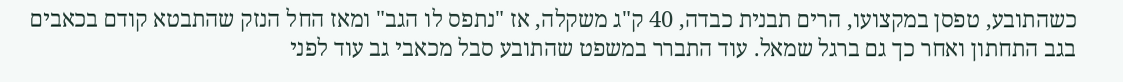כשהתובע, טפסן במקצועו, הרים תבנית כבדה, 40 ק"ג משקלה, אז "נתפס לו הגב" ומאז החל הנזק שהתבטא קודם בכאבים בגב התחתון ואחר כך גם ברגל שמאל. עוד התברר במשפט שהתובע סבל מכאבי גב עוד לפני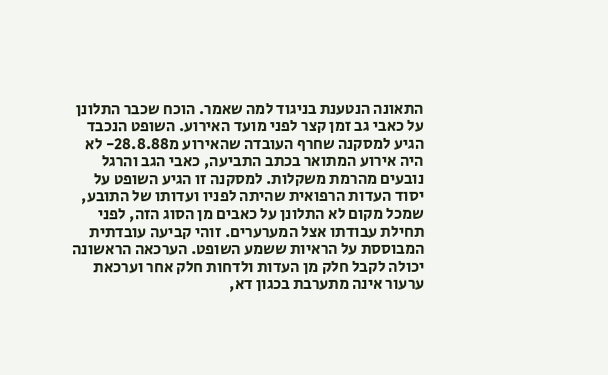התאונה הנטענת בניגוד למה שאמר. הוכח שכבר התלונן על כאבי גב זמן קצר לפני מועד האירוע. השופט הנכבד הגיע למסקנה שחרף העובדה שהאירוע מ28.8.88- לא היה אירוע המתואר בכתב התביעה, כאבי הגב והרגל נובעים מהרמת משקלות. למסקנה זו הגיע השופט על יסוד העדות הרפואית שהיתה לפניו ועדותו של התובע, שמכל מקום לא התלונן על כאבים מן הסוג הזה, לפני תחילת עבודתו אצל המערערים. זוהי קביעה עובדתית המבוססת על הראיות ששמע השופט. הערכאה הראשונה יכולה לקבל חלק מן העדות ולדחות חלק אחר וערכאת ערעור אינה מתערבת בכגון דא,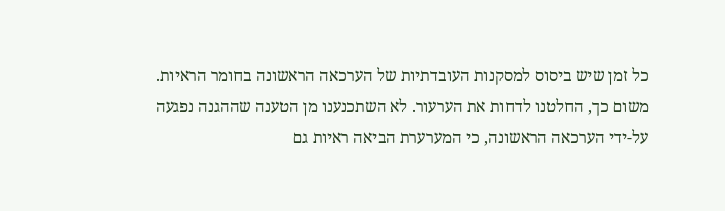כל זמן שיש ביסוס למסקנות העובדתיות של הערכאה הראשונה בחומר הראיות. משום כך, החלטנו לדחות את הערעור. לא השתכנענו מן הטענה שההגנה נפגעה על-ידי הערכאה הראשונה, כי המערערת הביאה ראיות גם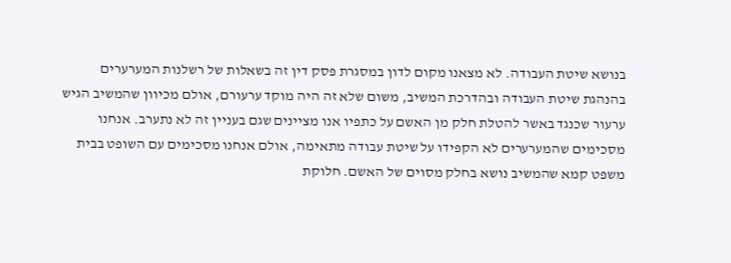בנושא שיטת העבודה. לא מצאנו מקום לדון במסגרת פסק דין זה בשאלות של רשלנות המערערים בהנהגת שיטת העבודה ובהדרכת המשיב, משום שלא זה היה מוקד ערעורם, אולם מכיוון שהמשיב הגיש ערעור שכנגד באשר להטלת חלק מן האשם על כתפיו אנו מציינים שגם בעניין זה לא נתערב. אנחנו מסכימים שהמערערים לא הקפידו על שיטת עבודה מתאימה, אולם אנחנו מסכימים עם השופט בבית משפט קמא שהמשיב נושא בחלק מסוים של האשם. חלוקת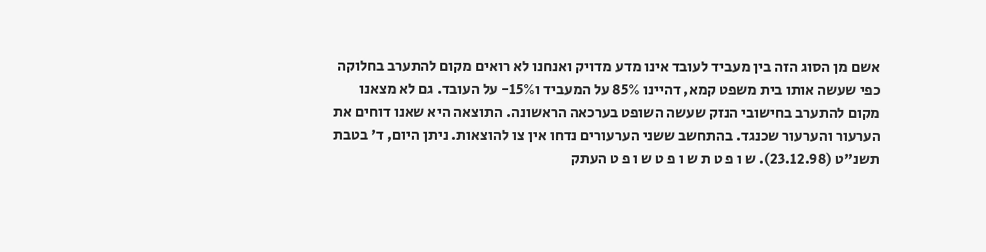אשם מן הסוג הזה בין מעביד לעובד אינו מדע מדויק ואנחנו לא רואים מקום להתערב בחלוקה כפי שעשה אותו בית משפט קמא, דהיינו 85% על המעביד ו15%- על העובד. גם לא מצאנו מקום להתערב בחישובי הנזק שעשה השופט בערכאה הראשונה. התוצאה היא שאנו דוחים את הערעור והערעור שכנגד. בהתחשב ששני הערעורים נדחו אין צו להוצאות. ניתן היום, ד' בטבת תשנ"ט (23.12.98). ש ו פ ט ת ש ו פ ט ש ו פ ט העתק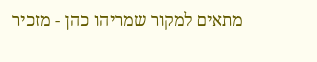מתאים למקור שמריהו כהן - מזכיר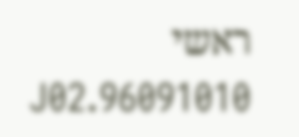ראשי 96091010.J02